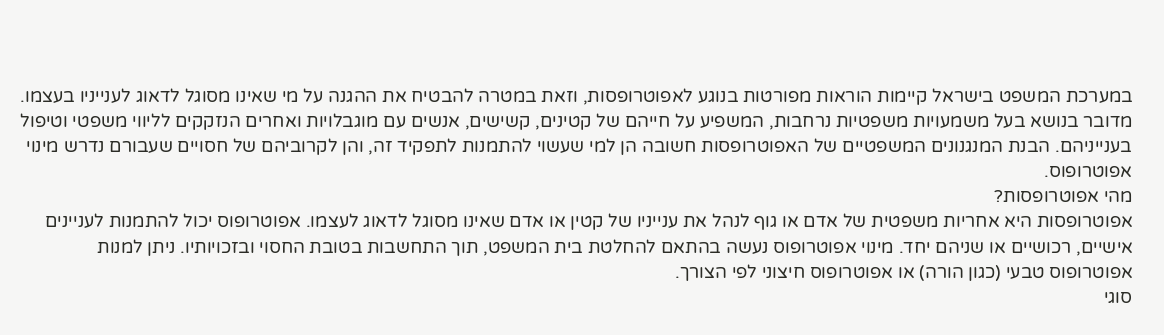במערכת המשפט בישראל קיימות הוראות מפורטות בנוגע לאפוטרופסות, וזאת במטרה להבטיח את ההגנה על מי שאינו מסוגל לדאוג לענייניו בעצמו. מדובר בנושא בעל משמעויות משפטיות נרחבות, המשפיע על חייהם של קטינים, קשישים, אנשים עם מוגבלויות ואחרים הנזקקים לליווי משפטי וטיפול בענייניהם. הבנת המנגנונים המשפטיים של האפוטרופסות חשובה הן למי שעשוי להתמנות לתפקיד זה, והן לקרוביהם של חסויים שעבורם נדרש מינוי אפוטרופוס.
מהי אפוטרופסות?
אפוטרופסות היא אחריות משפטית של אדם או גוף לנהל את ענייניו של קטין או אדם שאינו מסוגל לדאוג לעצמו. אפוטרופוס יכול להתמנות לעניינים אישיים, רכושיים או שניהם יחד. מינוי אפוטרופוס נעשה בהתאם להחלטת בית המשפט, תוך התחשבות בטובת החסוי ובזכויותיו. ניתן למנות אפוטרופוס טבעי (כגון הורה) או אפוטרופוס חיצוני לפי הצורך.
סוגי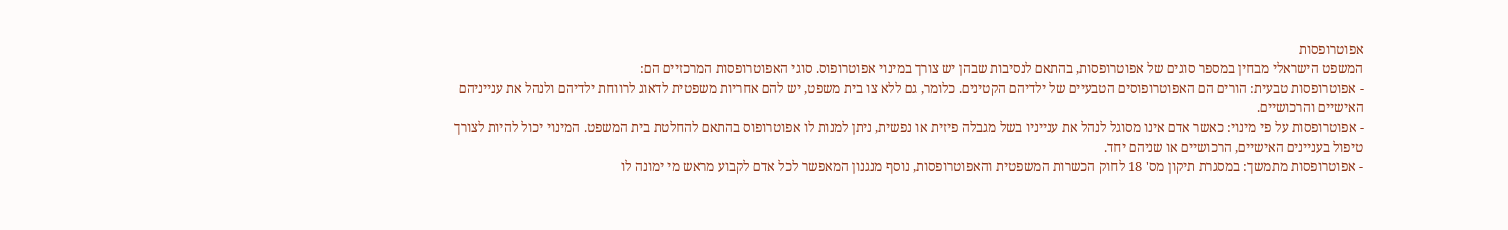אפוטרופסות
המשפט הישראלי מבחין במספר סוגים של אפוטרופסות, בהתאם לנסיבות שבהן יש צורך במינוי אפוטרופוס. סוגי האפוטרופסות המרכזיים הם:
- אפוטרופסות טבעית: הורים הם האפוטרופוסים הטבעיים של ילדיהם הקטינים. כלומר, גם ללא צו בית משפט, יש להם אחריות משפטית לדאוג לרווחת ילדיהם ולנהל את ענייניהם האישיים והרכושיים.
- אפוטרופסות על פי מינוי: כאשר אדם אינו מסוגל לנהל את ענייניו בשל מגבלה פיזית או נפשית, ניתן למנות לו אפוטרופוס בהתאם להחלטת בית המשפט. המינוי יכול להיות לצורך טיפול בעניינים האישיים, הרכושיים או שניהם יחד.
- אפוטרופסות מתמשך: במסגרת תיקון מס' 18 לחוק הכשרות המשפטית והאפוטרופסות, נוסף מנגנון המאפשר לכל אדם לקבוע מראש מי ימונה לו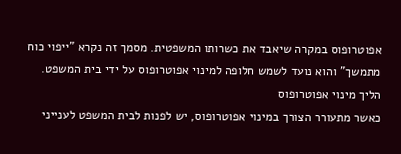אפוטרופוס במקרה שיאבד את כשרותו המשפטית. מסמך זה נקרא "ייפוי כוח מתמשך" והוא נועד לשמש חלופה למינוי אפוטרופוס על ידי בית המשפט.
הליך מינוי אפוטרופוס
כאשר מתעורר הצורך במינוי אפוטרופוס, יש לפנות לבית המשפט לענייני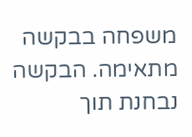משפחה בבקשה מתאימה. הבקשה נבחנת תוך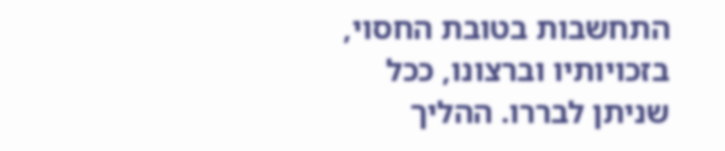התחשבות בטובת החסוי, בזכויותיו וברצונו, ככל שניתן לבררו. ההליך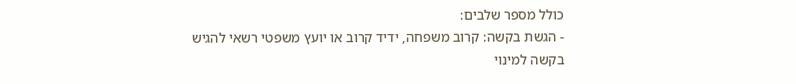כולל מספר שלבים:
- הגשת בקשה: קרוב משפחה, ידיד קרוב או יועץ משפטי רשאי להגיש בקשה למינוי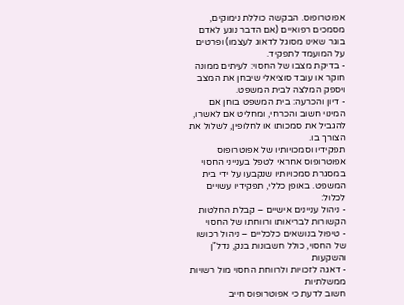אפוטרופוס. הבקשה כוללת נימוקים, מסמכים רפואיים (אם הדבר נוגע לאדם בוגר שאינו מסוגל לדאוג לעצמו) ופרטים על המועמד לתפקיד.
- בדיקת מצבו של החסוי: לעיתים ממונה חוקר או עובד סוציאלי שיבחן את המצב ויספק המלצה לבית המשפט.
- דיון והכרעה: בית המשפט בוחן אם המינוי חשוב והכרחי, ומחליט אם לאשרו, להגביל את סמכותו או לחלופין, לשלול את הצורך בו.
תפקידיו וסמכויותיו של אפוטרופוס
אפוטרופוס אחראי לטפל בענייני החסוי במסגרת סמכויותיו שנקבעו על ידי בית המשפט. באופן כללי, תפקידיו עשויים לכלול:
- ניהול עניינים אישיים – קבלת החלטות הקשורות לבריאותו ורווחתו של החסוי
- טיפול בנושאים כלכליים – ניהול רכושו של החסוי, כולל חשבונות בנק, נדל"ן והשקעות
- דאגה לזכויות ולרווחת החסוי מול רשויות ממשלתיות
חשוב לדעת כי אפוטרופוס חייב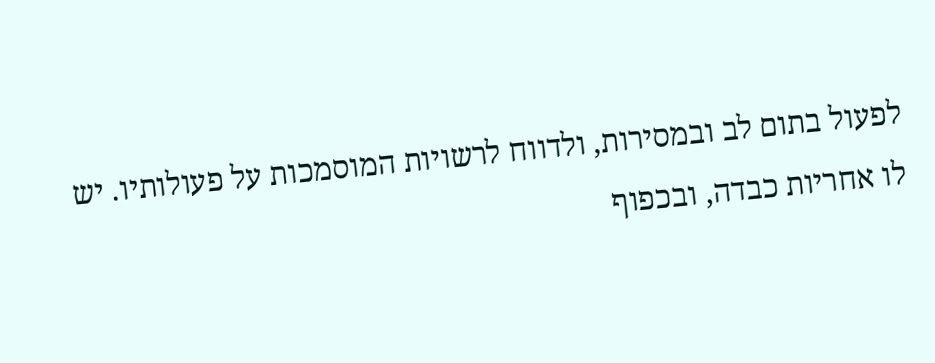לפעול בתום לב ובמסירות, ולדווח לרשויות המוסמכות על פעולותיו. יש לו אחריות כבדה, ובכפוף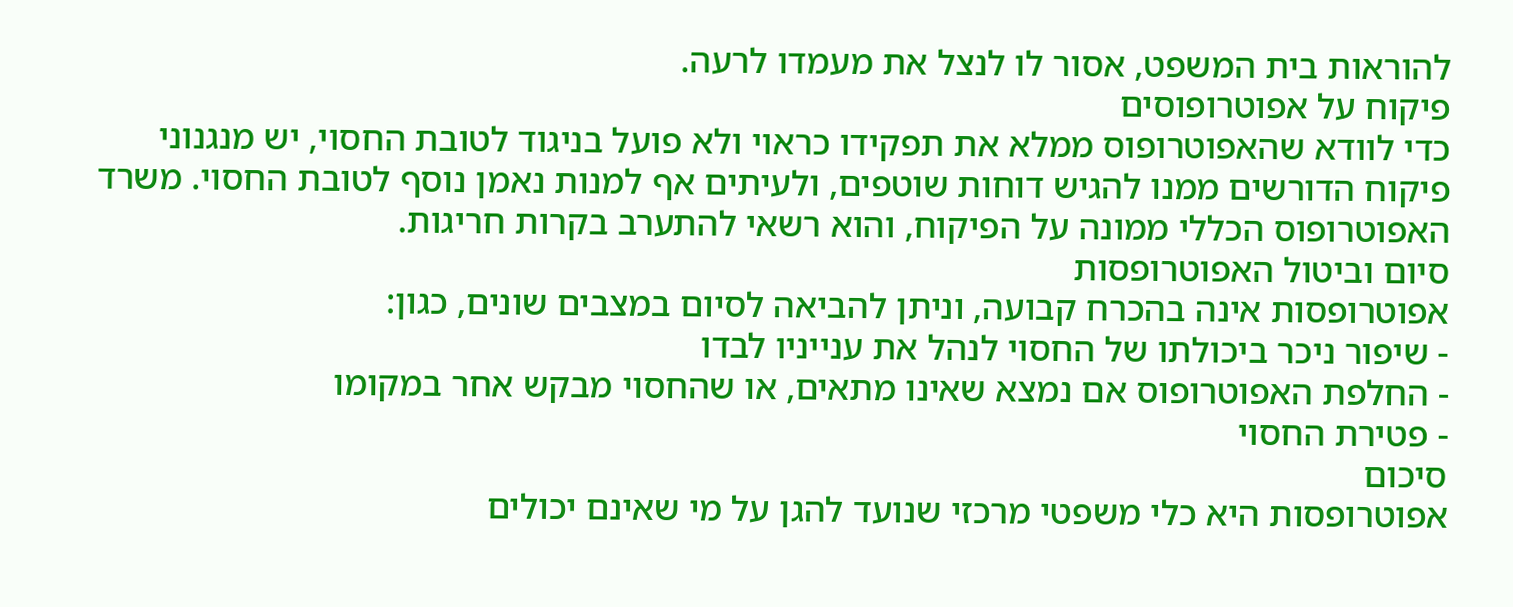להוראות בית המשפט, אסור לו לנצל את מעמדו לרעה.
פיקוח על אפוטרופוסים
כדי לוודא שהאפוטרופוס ממלא את תפקידו כראוי ולא פועל בניגוד לטובת החסוי, יש מנגנוני פיקוח הדורשים ממנו להגיש דוחות שוטפים, ולעיתים אף למנות נאמן נוסף לטובת החסוי. משרד האפוטרופוס הכללי ממונה על הפיקוח, והוא רשאי להתערב בקרות חריגות.
סיום וביטול האפוטרופסות
אפוטרופסות אינה בהכרח קבועה, וניתן להביאה לסיום במצבים שונים, כגון:
- שיפור ניכר ביכולתו של החסוי לנהל את ענייניו לבדו
- החלפת האפוטרופוס אם נמצא שאינו מתאים, או שהחסוי מבקש אחר במקומו
- פטירת החסוי
סיכום
אפוטרופסות היא כלי משפטי מרכזי שנועד להגן על מי שאינם יכולים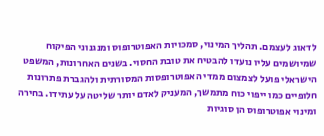לדאוג לעצמם. תהליך המינוי, סמכויות האפוטרופוס ומנגנוני הפיקוח שמיושמים עליו נועדו להבטיח את טובת החסוי. בשנים האחרונות, המשפט הישראלי פועל לצמצום ממדי האפוטרופסות המסורתית ולהגברת פתרונות חלופיים כמו ייפוי כוח מתמשך, המעניק לאדם יותר שליטה על עתידו. בחירה ומינוי אפוטרופוס הן סוגיות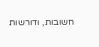חשובות, ודורשות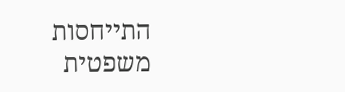התייחסות משפטית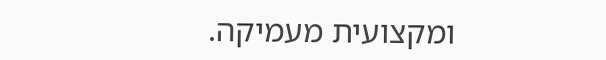ומקצועית מעמיקה.